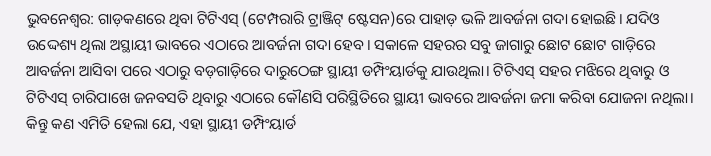ଭୁବନେଶ୍ୱର: ଗାଡ଼କଣରେ ଥିବା ଟିଟିଏସ୍‌ (ଟେମ୍ପରାରି ଟ୍ରାଞ୍ଜିଟ୍‌ ଷ୍ଟେସନ‌)ରେ ପାହାଡ଼ ଭଳି ଆବର୍ଜନା ଗଦା ହୋଇଛି। ଯଦିଓ ଉଦ୍ଦେଶ୍ୟ ଥିଲା ଅସ୍ଥାୟୀ ଭାବରେ ଏଠାରେ ଆବର୍ଜନା ଗଦା ହେବ। ସକାଳେ ସହରର ସବୁ ଜାଗାରୁ ଛୋଟ ଛୋଟ ଗାଡ଼ିରେ ଆବର୍ଜନା ଆସିବା‌ ପରେ ଏଠାରୁ ବଡ଼ଗାଡ଼ିରେ ଦାରୁଠେଙ୍ଗ ସ୍ଥାୟୀ ଡମ୍ପିଂୟାର୍ଡକୁ ଯାଉଥିଲା। ଟିଟିଏସ୍‌ ସହର ମଝିରେ ଥିବାରୁ ଓ ଟିଟିଏସ୍‌ ଚାରିପାଖେ ଜନବସତି ଥିବାରୁ ଏଠାରେ କୌଣସି ପରିସ୍ଥିତିରେ ସ୍ଥାୟୀ ଭାବରେ ଆବର୍ଜନା ଜମା କରିବା ଯୋଜନା ନଥିଲା। କିନ୍ତୁ କଣ ଏମିତି ହେଲା ଯେ, ଏହା ସ୍ଥାୟୀ ଡମ୍ପିଂୟାର୍ଡ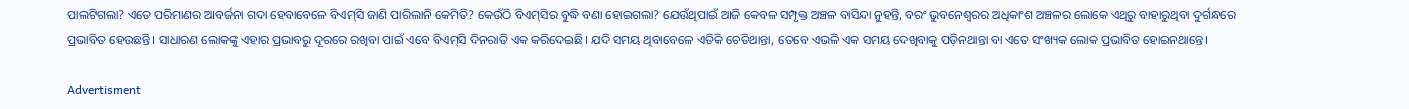ପାଲଟିଗଲା? ଏତେ ପରିମାଣର ଆବର୍ଜନା ଗଦା ହେବାବେଳେ ବିଏମ୍‌ସି ଜାଣି ପାରିଲାନି କେମିତି? କେଉଁଠି ବିଏମ୍‌ସିର ବୁଦ୍ଧି ବଣା ହୋଇଗଲା? ଯେଉଁଥିପାଇଁ ଆଜି କେବଳ ସମ୍ପୃକ୍ତ ଅଞ୍ଚଳ ବାସିନ୍ଦା ନୁହନ୍ତି, ବରଂ ଭୁବନେଶ୍ବରର ଅଧିକାଂଶ ଅଞ୍ଚଳର ଲୋକେ ଏଥିରୁ ବାହାରୁଥିବା ଦୁର୍ଗନ୍ଧରେ ପ୍ରଭାବିତ ହେଉଛନ୍ତି। ସାଧାରଣ ଲୋକଙ୍କୁ ଏହାର ପ୍ରଭାବରୁ ଦୂରରେ ରଖିବା ପାଇଁ ଏବେ ବିଏମ୍‌ସି ଦିନରାତି ଏକ କରିଦେଇଛି। ଯଦି ସମୟ ଥିବାବେଳେ ଏତିକି ଚେତିଥାନ୍ତା, ତେବେ ଏଭଳି ଏକ ସମୟ ଦେଖିବାକୁ ପଡ଼ିନଥାନ୍ତା ବା ଏତେ ସଂଖ୍ୟକ ଲୋକ ପ୍ରଭାବିତ ହୋଇନଥା‌ନ୍ତେ।

Advertisment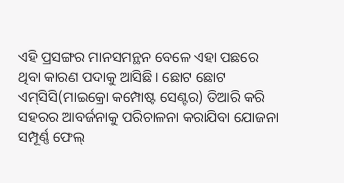ଏହି ପ୍ରସଙ୍ଗର ମାନସମନ୍ଥନ ବେଳେ ଏହା ପଛରେ ଥିବା କାରଣ ପଦାକୁ ଆସିଛି। ଛୋଟ ଛୋଟ ଏମ୍‌ସିସି(ମାଇକ୍ରୋ କମ୍ପୋଷ୍ଟ ସେଣ୍ଟର) ତିଆରି କରି ସହରର ଆବର୍ଜନାକୁ ପରିଚାଳନା କରାଯିବା ଯୋଜନା ସମ୍ପୂର୍ଣ୍ଣ ଫେଲ୍‌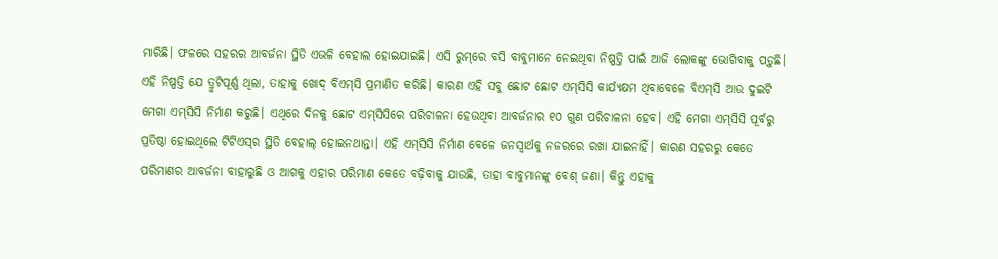ମାରିଛି। ଫଳରେ ସହରର ଆବର୍ଜନା ସ୍ଥିତି ଏଭଳି ବେହାଲ ହୋଇଯାଇଛି। ଏସି ରୁମ୍‌ରେ ବସି ବାବୁମାନେ ନେଇଥିବା ନିଷ୍ପତ୍ତି ପାଇଁ ଆଜି ଲୋକଙ୍କୁ ଭୋଗିବାକୁ ପଡ଼ୁଛି। ଏହି ନିଷ୍ପତ୍ତି ଯେ ତ୍ରୁଟିପୂର୍ଣ୍ଣ ଥିଲା, ତାହାକୁ ଖୋଦ୍‌ ବିଏମ୍‌ସି ପ୍ରମାଣିତ କରିଛି। କାରଣ ଏହି ସବୁ ଛୋଟ ଛୋଟ ଏମ୍‌ସିସି କାର୍ଯ୍ୟକ୍ଷମ ଥିବାବେଳେ ବିଏମ୍‌ସି ଆଉ ଦୁଇଟି ମେଗା ଏମ୍‌ସିସି ନିର୍ମାଣ କରୁଛି। ଏଥିରେ ଦିନକୁ ଛୋଟ ଏମ୍‌ସିସିରେ ପରିଚାଳନା ହେଉଥିବା ଆବର୍ଜନାର ୧୦ ଗୁଣ ପରିଚାଳନା ହେବ। ଏହି ମେଗା ଏମ୍‌ସିସି ପୂର୍ବରୁ ପ୍ରତିଷ୍ଠା ହୋଇଥିଲେ ଟିଟିଏସ୍‌ର ସ୍ଥିତି ବେ‌ହାଲ୍‌ ହୋଇନଥାନ୍ତା। ଏହି ଏମ୍‌ସିସି ନିର୍ମାଣ ବେଳେ ଜନସ୍ବାର୍ଥକୁ ନଜରରେ ରଖା ଯାଇନାହିଁ। କାରଣ ସହରରୁ କେତେ ପରିମାଣର ଆବର୍ଜନା ବାହାରୁଛି ଓ ଆଗକୁ ଏହାର ପରିମାଣ କେତେ ବଢ଼ିବାକୁ ଯାଉଛି, ତାହା ବାବୁମାନଙ୍କୁ ବେଶ୍‌ ଜଣା। କିନ୍ତୁ ଏହାକୁ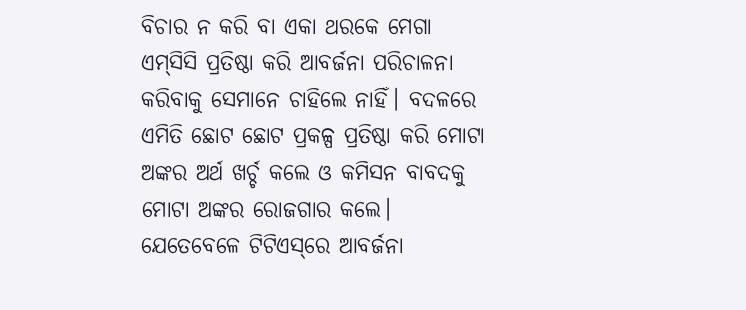ବିଚାର ନ କରି ବା ଏକା ଥରକେ ମେଗା ଏମ୍‌ସିସି ପ୍ରତିଷ୍ଠା କରି ଆବର୍ଜନା ପରିଚାଳନା କରିବାକୁ ସେମାନେ ଚାହିଲେ ନାହିଁ। ବଦଳରେ ଏମିତି ଛୋଟ ଛୋଟ ପ୍ରକଳ୍ପ ପ୍ରତି‌ଷ୍ଠା କରି ମୋଟା ଅଙ୍କର ଅର୍ଥ ଖର୍ଚ୍ଚ କଲେ ଓ କମିସନ ବାବଦକୁ ମୋଟା ଅଙ୍କର ରୋଜଗାର କଲେ। ଯେତେବେଳେ ଟିଟିଏସ୍‌ରେ ଆବର୍ଜନା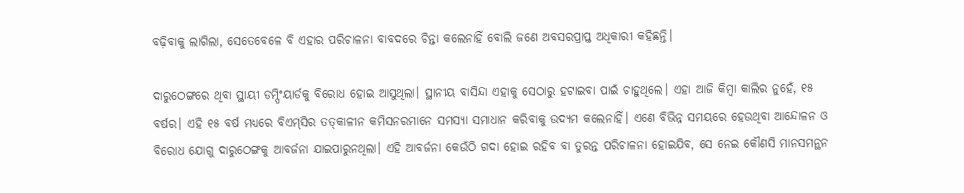ବଢ଼ିବାକୁ ଲାଗିଲା, ସେତେବେଳେ ବି ଏହାର ପରିଚାଳନା ବାବଦରେ ଚିନ୍ତା କଲେନାହିଁ ବୋଲି ଜଣେ ଅବସରପ୍ରାପ୍ତ ଅଧିକାରୀ କହିଛନ୍ତି।

ଦାରୁଠେଙ୍ଗରେ ଥିବା ସ୍ଥାୟୀ ଡମ୍ପିଂୟାର୍ଡକୁ ବିରୋଧ ହୋଇ ଆସୁଥିଲା। ସ୍ଥାନୀୟ ବାସିନ୍ଦା ଏହାକୁ ସେଠାରୁ ହଟାଇବା ପାଇଁ ଚାହୁଥିଲେ। ଏହା ଆଜି କିମ୍ବା କାଲିର ନୁହେଁ, ୧୫ ବର୍ଷର। ଏହି ୧୫ ବର୍ଷ ମଧ୍ୟରେ ବିଏମ୍‌ସିର ତତ୍‌କାଳୀନ କମିସନରମାନେ ସମସ୍ୟା ସମାଧାନ କରିବାକୁ ଉଦ୍ୟମ କଲେନାହିଁ। ଏଣେ ବିଭିନ୍ନ ସମୟରେ ହେଉଥିବା ଆନ୍ଦୋଳନ ଓ ବିରୋଧ ଯୋଗୁ ଦାରୁଠେଙ୍ଗକୁ ଆବର୍ଜନା ଯାଇପାରୁନଥିଲା। ଏହି ଆବର୍ଜନା କେଉଁଠି ଗଦା ହୋଇ ରହିବ ବା‌ ତୁରନ୍ତ ପରିଚାଳନା ହୋଇଯିବ, ସେ ନେଇ କୌଣସି ମାନସମନ୍ଥନ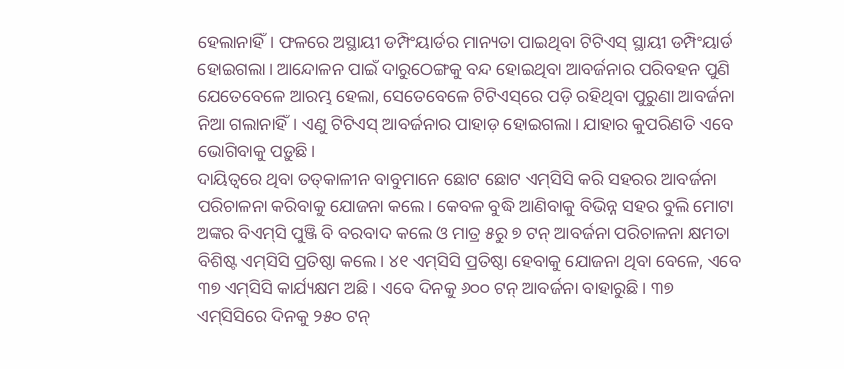ହେଲାନାହିଁ। ଫଳରେ ଅସ୍ଥାୟୀ ଡମ୍ପିଂୟାର୍ଡର ମାନ୍ୟତା ପାଇଥିବା ଟିଟିଏସ୍‌ ସ୍ଥାୟୀ ଡମ୍ପିଂୟା‌ର୍ଡ ହୋଇଗଲା। ଆନ୍ଦୋଳନ ପାଇଁ ଦାରୁଠେଙ୍ଗକୁ ବନ୍ଦ ହୋଇଥିବା ଆବର୍ଜନାର ‌ପରିବହନ ‌ପୁଣି ଯେତେବେଳେ ଆରମ୍ଭ ହେଲା, ସେତେବେଳେ ଟିଟିଏସ୍‌ରେ ପଡ଼ି ରହିଥିବା ପୁରୁଣା ଆବର୍ଜନା ନିଆ ଗଲାନାହିଁ। ଏଣୁ ଟିଟିଏସ୍‌ ଆବର୍ଜନାର ପାହାଡ଼ ହୋଇଗଲା। ଯାହାର କୁପରିଣତି ଏବେ ଭୋଗିବାକୁ ପଡ଼ୁଛି।
ଦାୟିତ୍ବରେ ଥିବା ତତ୍‌କାଳୀନ ବାବୁମାନେ ଛୋଟ ଛୋଟ ଏମ୍‌ସିସି କରି ସହରର ଆବର୍ଜନା ପରିଚାଳନା କରିବାକୁ ଯୋଜନା କଲେ। କେବଳ ବୁଦ୍ଧି ଆଣିବାକୁ ବିଭିନ୍ନ ସହର ବୁଲି ମୋଟା ଅଙ୍କର ବିଏମ୍‌ସି ପୁଞ୍ଜି ବି ବରବାଦ କଲେ ଓ ମାତ୍ର ୫ରୁ ୭ ଟନ୍‌ ଆବର୍ଜନା ପରିଚାଳନା କ୍ଷମତା ବିଶିଷ୍ଟ ଏମ୍‌ସିସି ପ୍ରତିଷ୍ଠା କଲେ। ୪୧ ଏମ୍‌ସିସି ପ୍ରତିଷ୍ଠା ହେବାକୁ ଯୋଜନା ଥିବା ବେଳେ, ଏବେ ୩୭ ଏମ୍‌ସିସି କାର୍ଯ୍ୟକ୍ଷମ ଅଛି। ଏବେ ଦିନକୁ ୬୦୦ ଟନ୍‌ ଆବର୍ଜନା ବାହାରୁଛି। ୩୭ ଏମ୍‌ସିସିରେ ଦିନକୁ ୨୫୦ ଟନ୍‌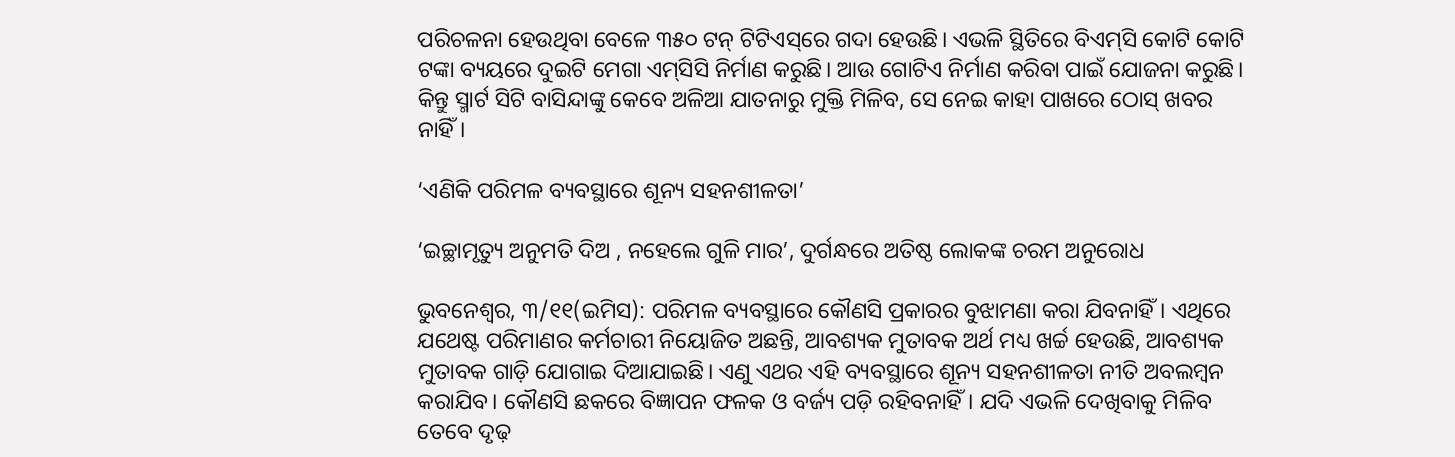ପରିଚଳନା ହେଉଥିବା ବେଳେ ୩୫୦ ଟନ୍‌ ଟିଟିଏସ୍‌ରେ ଗଦା ହେଉଛି। ଏଭଳି ସ୍ଥିତିରେ ବିଏମ୍‌ସି କୋଟି କୋଟି ଟଙ୍କା ବ୍ୟୟରେ ଦୁଇଟି ମେଗା ଏମ୍‌ସିସି ନିର୍ମାଣ କରୁଛି। ଆଉ ଗୋଟିଏ ନିର୍ମାଣ କରିବା ପାଇଁ ଯୋଜନା କରୁଛି। କିନ୍ତୁ ସ୍ମାର୍ଟ ସିଟି ବାସିନ୍ଦାଙ୍କୁ କେବେ ଅଳିଆ ଯାତନାରୁ ମୁକ୍ତି ମିଳିବ, ସେ ନେଇ କାହା ପାଖରେ ଠୋସ୍‌ ଖବର ନାହିଁ।

‘ଏଣିକି ପରିମଳ ବ୍ୟବସ୍ଥାରେ ଶୂନ୍ୟ ସହନଶୀଳତା’

‘ଇଚ୍ଛାମୃତ୍ୟୁ ଅନୁମତି ଦିଅ , ନହେଲେ ଗୁଳି ମାର’, ଦୁର୍ଗନ୍ଧରେ ଅତିଷ୍ଠ ଲୋକଙ୍କ ଚରମ ଅନୁରୋଧ

ଭୁବନେଶ୍ୱର, ୩/୧୧(ଇମିସ): ପରିମଳ ବ୍ୟବସ୍ଥାରେ କୌଣସି ପ୍ରକାରର ବୁଝାମଣା କରା ଯିବନାହିଁ। ଏଥିରେ ଯଥେଷ୍ଟ ପରିମାଣର କର୍ମଚାରୀ ନିୟୋଜିତ ଅଛନ୍ତି, ଆବଶ୍ୟକ ମୁତାବକ ଅର୍ଥ ମଧ୍ୟ ଖର୍ଚ୍ଚ ହେଉଛି, ଆବଶ୍ୟକ ମୁତାବକ ଗାଡ଼ି ଯୋଗାଇ ଦିଆଯାଇଛି। ଏଣୁ ଏଥର ଏହି ବ୍ୟବସ୍ଥାରେ ଶୂନ୍ୟ ସହନଶୀଳତା ନୀତି ଅବଲମ୍ବନ କରାଯିବ। କୌଣସି ଛକରେ ବିଜ୍ଞାପନ ଫଳକ ଓ ବର୍ଜ୍ୟ ପଡ଼ି ରହିବନାହିଁ। ଯଦି ଏଭଳି ଦେଖିବାକୁ ମିଳିବ ତେବେ ଦୃଢ଼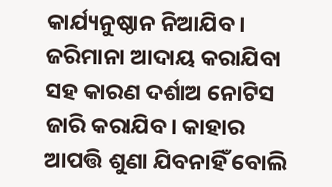କାର୍ଯ୍ୟନୁଷ୍ଠାନ ନିଆଯିବ। ଜରିମାନା ଆଦାୟ କରାଯିବା ସହ କାରଣ ଦର୍ଶାଅ ନୋଟିସ ଜାରି କରାଯିବ। କାହାର ଆପତ୍ତି ଶୁଣା ଯିବନାହିଁ ବୋଲି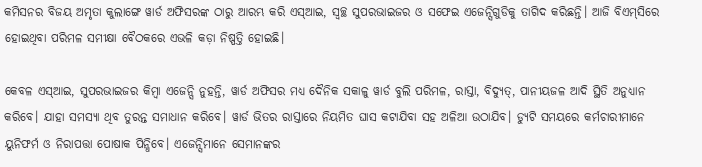କମିସନର ବିଜୟ ଅମୃତା କୁଲାଙ୍ଗେ ୱାର୍ଡ ଅଫିସରଙ୍କ ଠାରୁ ଆରମ୍ଭ କରି ଏସ୍‌ଆଇ, ସ୍ୱଚ୍ଛ ସୁପରଭାଇଜର ଓ ସଫେଇ ଏଜେନ୍ସିଗୁଡିକୁ ତାଗିଦ କରିଛନ୍ତି। ଆଜି ବିଏମ୍‌ସିରେ ହୋଇଥିବା ପରିମଳ ସମୀକ୍ଷା ବୈଠକରେ ଏଭଳି କଡ଼ା ନିଷ୍ପତ୍ତି ହୋଇଛି।

କେବଳ ଏସ୍‌ଆଇ, ସୁପରଭାଇଜର କିମ୍ବା ଏଜେନ୍ସି ନୁହନ୍ତି, ୱାର୍ଡ ଅଫିସର ମଧ୍ୟ ଦୈନିକ ସକାଳୁ ୱାର୍ଡ ବୁଲି ପରିମଳ, ରାସ୍ତା, ବିଦ୍ୟୁତ୍‌, ପାନୀୟଜଳ ଆଦି ସ୍ଥିତି ଅନୁଧ୍ୟାନ କରିବେ। ଯାହା ସମସ୍ୟା‌ ଥିବ ତୁରନ୍ତ ସମାଧାନ କରିବେ। ୱାର୍ଡ ଭିତର ରାସ୍ତାରେ ନିୟମିତ ଘାସ କଟାଯିବା ସହ ଅଳିଆ ଉଠାଯିବ। ଡ୍ୟୁଟି ସମୟରେ କର୍ମଚାରୀମାନେ ୟୁନିଫର୍ମ ଓ ନିରାପତ୍ତା ପୋଷାକ ପିନ୍ଧିବେ। ଏଜେନ୍ସିମାନେ ସେମାନଙ୍କର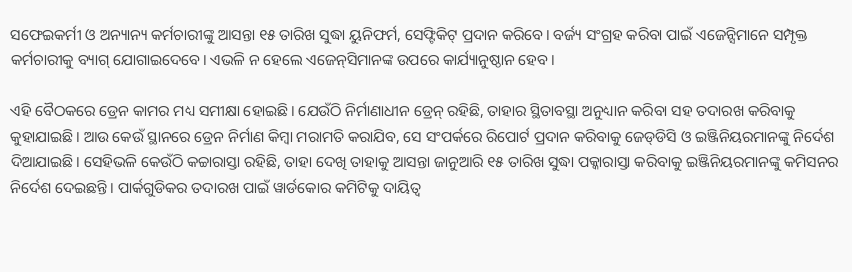ସଫେଇକର୍ମୀ ଓ ଅନ୍ୟାନ୍ୟ କର୍ମଚାରୀଙ୍କୁ ଆସନ୍ତା ୧୫ ତାରିଖ ସୁଦ୍ଧା ୟୁନିଫର୍ମ, ସେଫ୍ଟିକିଟ୍‌ ପ୍ରଦାନ କରିବେ। ବର୍ଜ୍ୟ ସଂଗ୍ରହ କରିବା ପାଇଁ ଏଜେନ୍ସିମାନେ ସମ୍ପୃକ୍ତ କର୍ମଚାରୀକୁ ବ୍ୟାଗ୍‌ ଯୋଗାଇଦେବେ। ଏଭଳି ନ ହେଲେ ଏଜେନ୍‌ସିମାନଙ୍କ ଉପରେ କାର୍ଯ୍ୟାନୁଷ୍ଠାନ ହେବ।

ଏହି ବୈଠକରେ ଡ୍ରେନ କାମର ମଧ୍ୟ ସମୀକ୍ଷା ହୋଇଛି। ଯେଉଁଠି ନିର୍ମାଣାଧୀନ ଡ୍ରେନ୍‌ ରହିଛି, ତାହାର ସ୍ଥିତାବସ୍ଥା ଅନୁଧ୍ୟାନ କରିବା ସହ ତଦାରଖ କରିବାକୁ କୁହାଯାଇଛି। ଆଉ କେଉଁ ସ୍ଥାନରେ ଡ୍ରେନ ନିର୍ମାଣ କିମ୍ବା ମରାମତି କରାଯିବ, ସେ ସଂପର୍କରେ ରିପୋର୍ଟ ପ୍ରଦାନ କରିବାକୁ ଜେଡ୍‌ଡିସି ଓ ଇଞ୍ଜିନିୟରମାନଙ୍କୁ ନିର୍ଦେଶ ଦିଆଯାଇଛି। ସେହିଭଳି କେଉଁଠି କଚ୍ଚାରାସ୍ତା ରହିଛି, ତାହା ଦେଖି ତାହାକୁ ଆସନ୍ତା ଜାନୁଆରି ୧୫ ତାରିଖ ସୁଦ୍ଧା ପକ୍କାରାସ୍ତା କରିବାକୁ ଇଞ୍ଜିନିୟରମାନଙ୍କୁ କମିସନର ନିର୍ଦେଶ ଦେଇଛନ୍ତି। ପାର୍କଗୁଡିକର ତଦାରଖ ପାଇଁ ୱାର୍ଡକୋର କମିଟିକୁ ଦାୟିତ୍ୱ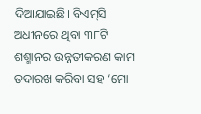ଦିଆଯାଇଛି। ବିଏମ୍‌ସି ଅଧୀନରେ ଥିବା ୩୮ଟି ଶଶ୍ମାନର ଉନ୍ନତୀକରଣ କାମ ତଦାରଖ କରିବା ସହ ‘ମୋ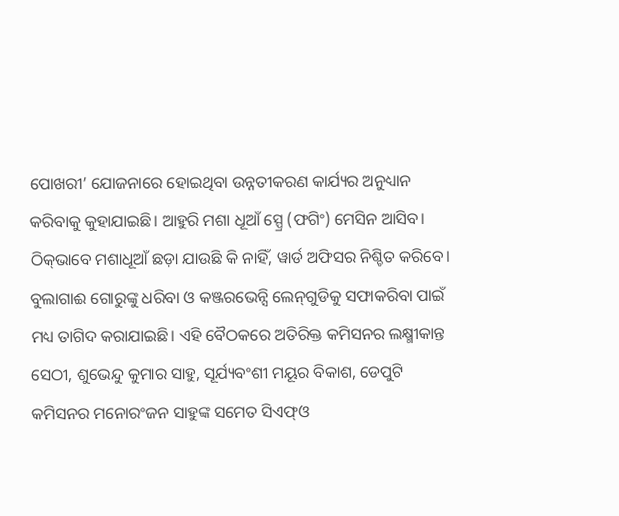ପୋଖରୀ’ ଯୋଜନାରେ ହୋଇଥିବା ଉନ୍ନତୀକରଣ କାର୍ଯ୍ୟର ଅନୁଧ୍ୟାନ କରିବାକୁ କୁହାଯାଇଛି। ଆହୁରି ମଶା ଧୂଆଁ ସ୍ପ୍ରେ (ଫଗିଂ) ମେସିନ ଆସିବ। ଠିକ୍‌ଭାବେ ମଶାଧୂଆଁ ଛଡ଼ା ଯାଉଛି କି ନାହିଁ, ୱାର୍ଡ ଅଫିସର ନିଶ୍ଚିତ କରିବେ। ବୁଲାଗାଈ ଗୋରୁଙ୍କୁ ଧରିବା ଓ କଞ୍ଜରଭେନ୍ସି ଲେନ୍‌ଗୁଡିକୁ ସଫାକରିବା ପାଇଁ ମଧ୍ୟ ତାଗିଦ କରାଯାଇଛି। ଏହି ବୈଠକରେ ଅତିରିକ୍ତ କମିସନର ଲକ୍ଷ୍ମୀକାନ୍ତ ସେଠୀ, ଶୁଭେନ୍ଦୁ କୁମାର ସାହୁ, ସୂର୍ଯ୍ୟବଂଶୀ ମୟୂର ବିକାଶ, ଡେପୁଟି କମିସନର ମନୋରଂଜନ ସାହୁଙ୍କ ସମେତ ସିଏଫ୍‌ଓ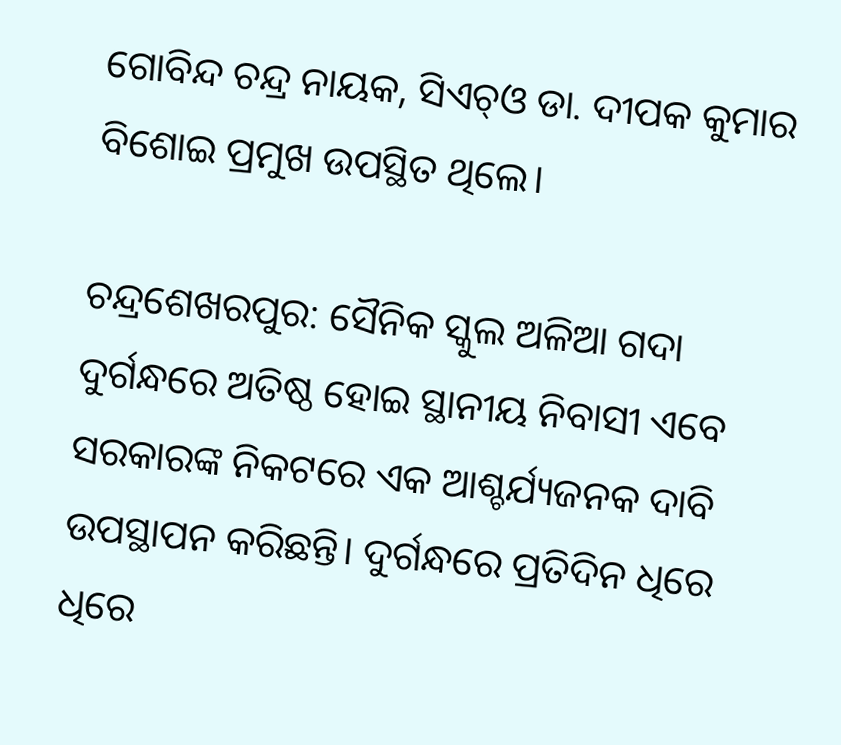ଗୋବିନ୍ଦ ଚନ୍ଦ୍ର ନାୟକ, ସିଏଚ୍‌ଓ ଡା. ଦୀପକ କୁମାର ବିଶୋଇ ପ୍ରମୁଖ ଉପସ୍ଥିତ ଥିଲେ।

ଚନ୍ଦ୍ରଶେଖରପୁର: ସୈନିକ ସ୍କୁଲ ଅଳିଆ ଗଦା ଦୁର୍ଗନ୍ଧରେ ଅତିଷ୍ଠ ହୋଇ ସ୍ଥାନୀୟ ନିବାସୀ ଏବେ ସରକାରଙ୍କ ନିକଟରେ ଏକ ଆଶ୍ଚର୍ଯ୍ୟଜନକ ଦାବି ଉପସ୍ଥାପନ କରିଛନ୍ତି। ଦୁର୍ଗନ୍ଧରେ ପ୍ରତିଦିନ ଧିରେ ଧିରେ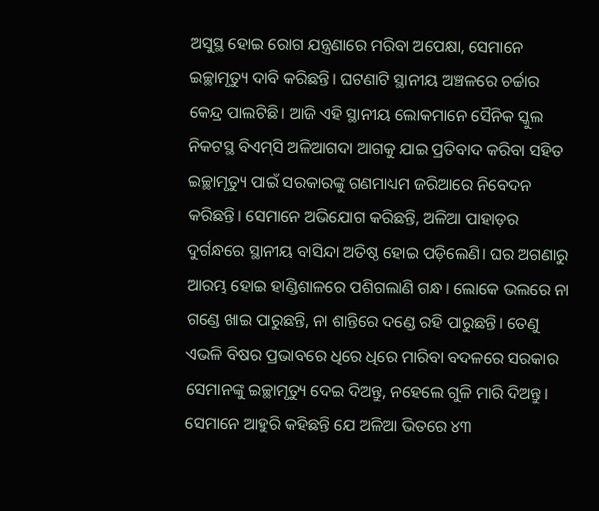ଅସୁସ୍ଥ ହୋଇ ରୋଗ ଯନ୍ତ୍ରଣାରେ ମରିବା ଅପେକ୍ଷା, ସେମାନେ ଇଚ୍ଛାମୃତ୍ୟୁ ଦାବି କରିଛନ୍ତି। ଘଟଣାଟି ସ୍ଥାନୀୟ ଅଞ୍ଚଳରେ ଚର୍ଚ୍ଚାର କେନ୍ଦ୍ର ପାଲଟିଛି। ଆଜି ଏହି ସ୍ଥାନୀୟ ଲୋକମାନେ ସୈନିକ ସ୍କୁଲ ନିକଟସ୍ଥ ବିଏମ୍‌ସି ଅଳିଆଗଦା ଆଗକୁ ଯାଇ ପ୍ରତିବାଦ କରିବା ସହିତ ଇଚ୍ଛାମୃତ୍ୟୁ ପାଇଁ ସରକାରଙ୍କୁ ଗଣମାଧ୍ୟମ ଜରିଆରେ ନିବେଦନ କରିଛନ୍ତି। ସେମାନେ ଅଭିଯୋଗ କରିଛନ୍ତି, ଅଳିଆ ପାହାଡ଼ର ଦୁର୍ଗନ୍ଧରେ ସ୍ଥାନୀୟ ବାସିନ୍ଦା ଅତିଷ୍ଠ ହୋଇ ପଡ଼ି‌ଲେଣି। ଘର ଅଗଣାରୁ ଆରମ୍ଭ ହୋଇ ହାଣ୍ଡିଶାଳରେ ପଶିଗଲାଣି ଗନ୍ଧ। ଲୋକେ ଭଲରେ ନା ଗଣ୍ଡେ ଖାଇ ପାରୁଛନ୍ତି, ନା ଶାନ୍ତିରେ ଦଣ୍ଡେ ରହି ପାରୁଛନ୍ତି। ତେଣୁ ଏଭଳି ବିଷର ପ୍ରଭାବରେ ଧିରେ ଧିରେ ମାରିବା ବଦଳରେ ସରକାର ସେମାନଙ୍କୁ ଇଚ୍ଛାମୃତ୍ୟୁ ଦେଇ ଦିଅନ୍ତୁ, ନହେଲେ ଗୁଳି ମାରି ଦିଅନ୍ତୁ। ସେମାନେ ଆହୁରି କହିଛନ୍ତି ଯେ ଅଳିଆ ଭିତରେ ୪୩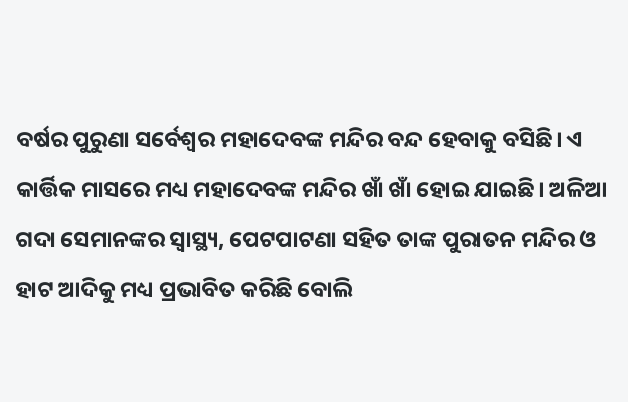ବର୍ଷର ପୁରୁଣା ସର୍ବେଶ୍ବର ମହାଦେବଙ୍କ ମନ୍ଦିର ବନ୍ଦ ହେବାକୁ ବସିଛି। ଏ କାର୍ତ୍ତିକ ମାସରେ ମଧ୍ୟ ମହାଦେବଙ୍କ ମନ୍ଦିର ଖାଁ ଖାଁ ହୋଇ ଯାଇଛି। ଅଳିଆ ଗଦା ସେମାନଙ୍କର ସ୍ବାସ୍ଥ୍ୟ, ପେଟପାଟଣା ସହିତ ତାଙ୍କ ପୁରାତନ ମନ୍ଦିର ଓ ହାଟ ଆଦିକୁ ମଧ୍ୟ ପ୍ରଭାବିତ କରିଛି ବୋଲି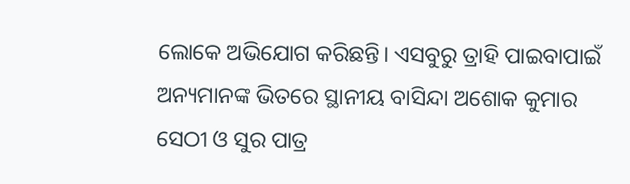ଲୋକେ ଅଭିଯୋଗ କରିଛନ୍ତି। ଏସବୁରୁ ତ୍ରାହି ପାଇବାପାଇଁ ଅନ୍ୟମାନଙ୍କ ଭିତରେ ସ୍ଥାନୀୟ ବାସିନ୍ଦା ଅଶୋକ କୁମାର ସେଠୀ ଓ ସୁର ପାତ୍ର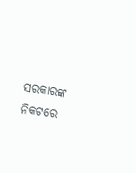ସରକାରଙ୍କ ନିକଟରେ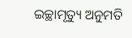ଇଚ୍ଛାମୃତ୍ୟୁ ଅନୁମତି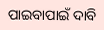ପାଇବାପାଇଁ ଦାବି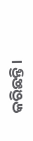କରିଛନ୍ତି।